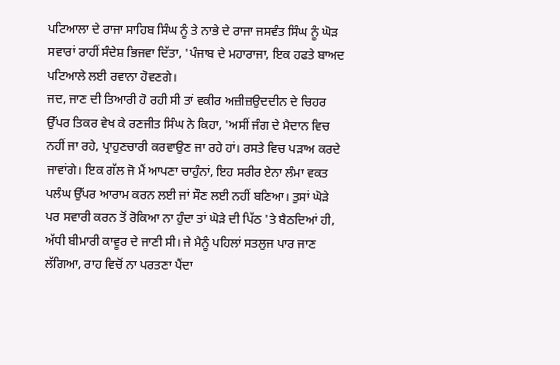ਪਟਿਆਲਾ ਦੇ ਰਾਜਾ ਸਾਹਿਬ ਸਿੰਘ ਨੂੰ ਤੇ ਨਾਭੇ ਦੇ ਰਾਜਾ ਜਸਵੰਤ ਸਿੰਘ ਨੂੰ ਘੋੜ ਸਵਾਰਾਂ ਰਾਹੀਂ ਸੰਦੇਸ਼ ਭਿਜਵਾ ਦਿੱਤਾ, 'ਪੰਜਾਬ ਦੇ ਮਹਾਰਾਜਾ, ਇਕ ਹਫਤੇ ਬਾਅਦ ਪਟਿਆਲੇ ਲਈ ਰਵਾਨਾ ਹੋਵਣਗੇ।
ਜਦ, ਜਾਣ ਦੀ ਤਿਆਰੀ ਹੋ ਰਹੀ ਸੀ ਤਾਂ ਵਕੀਰ ਅਜ਼ੀਜ਼ਉਦਦੀਨ ਦੇ ਚਿਹਰ ਉੱਪਰ ਤਿਕਰ ਵੇਖ ਕੇ ਰਣਜੀਤ ਸਿੰਘ ਨੇ ਕਿਹਾ, 'ਅਸੀਂ ਜੰਗ ਦੇ ਮੈਦਾਨ ਵਿਚ ਨਹੀਂ ਜਾ ਰਹੇ, ਪ੍ਰਾਹੁਣਚਾਰੀ ਕਰਵਾਉਣ ਜਾ ਰਹੇ ਹਾਂ। ਰਸਤੇ ਵਿਚ ਪੜਾਅ ਕਰਦੇ ਜਾਵਾਂਗੇ। ਇਕ ਗੱਲ ਜੋ ਮੈਂ ਆਪਣਾ ਚਾਹੁੰਨਾਂ, ਇਹ ਸਰੀਰ ਏਨਾ ਲੰਮਾ ਵਕਤ ਪਲੰਘ ਉੱਪਰ ਆਰਾਮ ਕਰਨ ਲਈ ਜਾਂ ਸੌਣ ਲਈ ਨਹੀਂ ਬਣਿਆ। ਤੁਸਾਂ ਘੋੜੇ ਪਰ ਸਵਾਰੀ ਕਰਨ ਤੋਂ ਰੋਕਿਆ ਨਾ ਹੁੰਦਾ ਤਾਂ ਘੋੜੇ ਦੀ ਪਿੱਠ 'ਤੇ ਬੈਠਦਿਆਂ ਹੀ, ਅੱਧੀ ਬੀਮਾਰੀ ਕਾਵੂਰ ਦੇ ਜਾਣੀ ਸੀ। ਜੇ ਮੈਨੂੰ ਪਹਿਲਾਂ ਸਤਲੁਜ ਪਾਰ ਜਾਣ ਲੱਗਿਆ, ਰਾਹ ਵਿਚੋਂ ਨਾ ਪਰਤਣਾ ਪੈਂਦਾ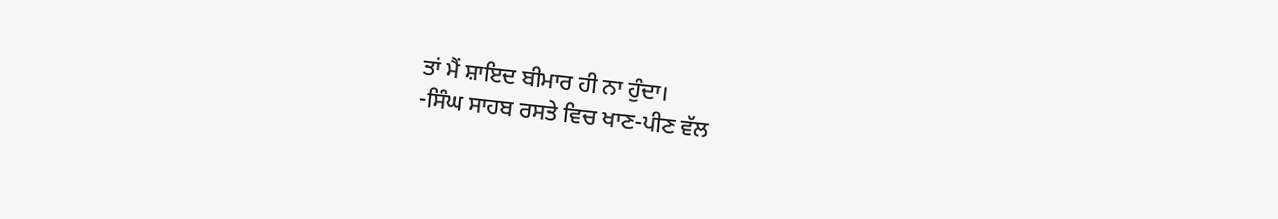ਤਾਂ ਮੈਂ ਸ਼ਾਇਦ ਬੀਮਾਰ ਹੀ ਨਾ ਹੁੰਦਾ।
-ਸਿੰਘ ਸਾਹਬ ਰਸਤੇ ਵਿਚ ਖਾਣ-ਪੀਣ ਵੱਲ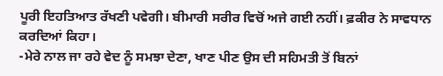ਪੂਰੀ ਇਹਤਿਆਤ ਰੱਖਣੀ ਪਵੇਗੀ। ਬੀਮਾਰੀ ਸਰੀਰ ਵਿਚੋਂ ਅਜੇ ਗਈ ਨਹੀਂ। ਫ਼ਕੀਰ ਨੇ ਸਾਵਧਾਨ ਕਰਦਿਆਂ ਕਿਹਾ।
-ਮੇਰੇ ਨਾਲ ਜਾ ਰਹੇ ਵੇਦ ਨੂੰ ਸਮਝਾ ਦੇਣਾ, ਖਾਣ ਪੀਣ ਉਸ ਦੀ ਸਹਿਮਤੀ ਤੋਂ ਬਿਨਾਂ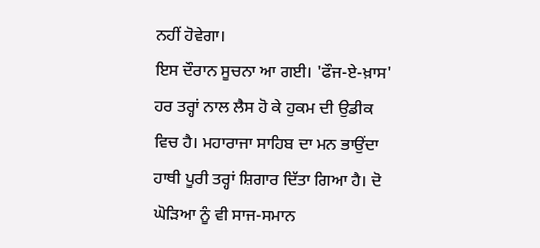ਨਹੀਂ ਹੋਵੇਗਾ।
ਇਸ ਦੌਰਾਨ ਸੂਚਨਾ ਆ ਗਈ। 'ਫੌਜ-ਏ-ਖ਼ਾਸ' ਹਰ ਤਰ੍ਹਾਂ ਨਾਲ ਲੈਸ ਹੋ ਕੇ ਹੁਕਮ ਦੀ ਉਡੀਕ ਵਿਚ ਹੈ। ਮਹਾਰਾਜਾ ਸਾਹਿਬ ਦਾ ਮਨ ਭਾਉਂਦਾ ਹਾਥੀ ਪੂਰੀ ਤਰ੍ਹਾਂ ਸ਼ਿਗਾਰ ਦਿੱਤਾ ਗਿਆ ਹੈ। ਦੋ ਘੋੜਿਆ ਨੂੰ ਵੀ ਸਾਜ-ਸਮਾਨ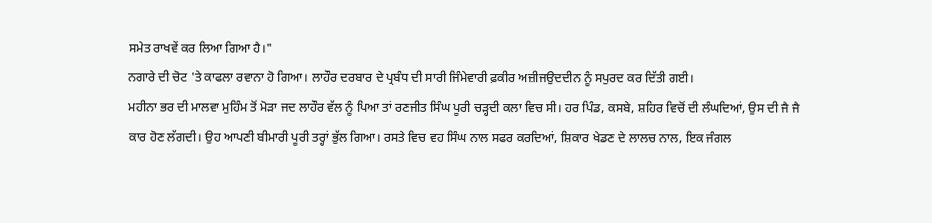ਸਮੇਤ ਰਾਖਵੇਂ ਕਰ ਲਿਆ ਗਿਆ ਹੈ।"
ਨਗਾਰੇ ਦੀ ਚੋਟ 'ਤੇ ਕਾਫਲਾ ਰਵਾਨਾ ਹੋ ਗਿਆ। ਲਾਹੌਰ ਦਰਬਾਰ ਦੇ ਪ੍ਰਬੰਧ ਦੀ ਸਾਰੀ ਜਿੰਮੇਵਾਰੀ ਫ਼ਕੀਰ ਅਜ਼ੀਜਉਦਦੀਨ ਨੂੰ ਸਪੁਰਦ ਕਰ ਦਿੱਤੀ ਗਈ।
ਮਹੀਨਾ ਭਰ ਦੀ ਮਾਲਵਾ ਮੁਹਿੰਮ ਤੋਂ ਮੋੜਾ ਜਦ ਲਾਹੌਰ ਵੱਲ ਨੂੰ ਪਿਆ ਤਾਂ ਰਣਜੀਤ ਸਿੰਘ ਪੂਰੀ ਚੜ੍ਹਦੀ ਕਲਾ ਵਿਚ ਸੀ। ਹਰ ਪਿੰਡ, ਕਸਬੇ, ਸ਼ਹਿਰ ਵਿਚੋਂ ਦੀ ਲੰਘਦਿਆਂ, ਉਸ ਦੀ ਜੈ ਜੈ ਕਾਰ ਹੋਣ ਲੱਗਦੀ। ਉਹ ਆਪਣੀ ਬੀਮਾਰੀ ਪੂਰੀ ਤਰ੍ਹਾਂ ਭੁੱਲ ਗਿਆ। ਰਸਤੇ ਵਿਚ ਵਹ ਸਿੰਘ ਨਾਲ ਸਫਰ ਕਰਦਿਆਂ, ਸ਼ਿਕਾਰ ਖੇਡਣ ਦੇ ਲਾਲਚ ਨਾਲ, ਇਕ ਜੰਗਲ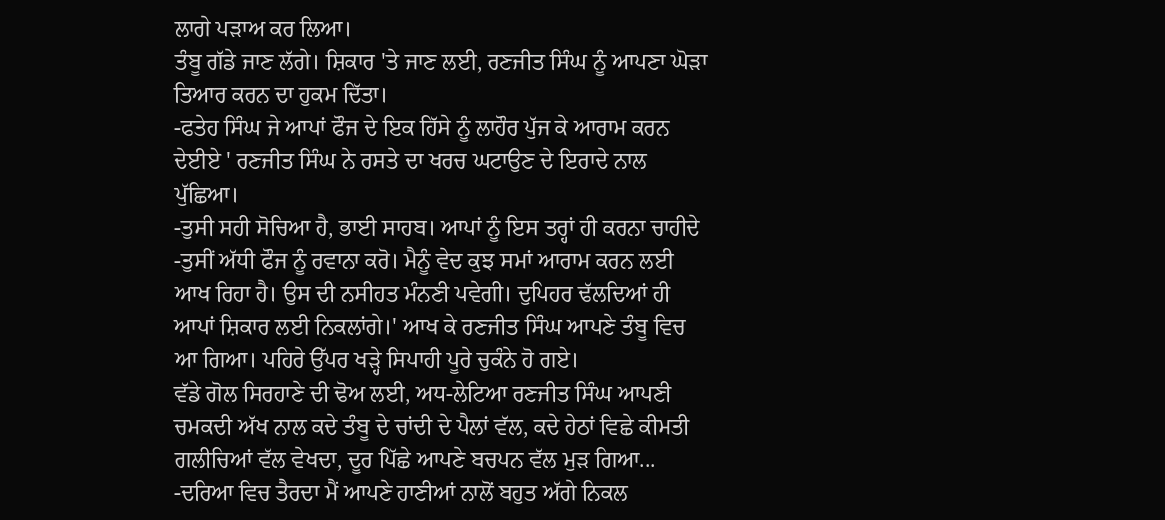ਲਾਗੇ ਪੜਾਅ ਕਰ ਲਿਆ।
ਤੰਬੂ ਗੱਡੇ ਜਾਣ ਲੱਗੇ। ਸ਼ਿਕਾਰ 'ਤੇ ਜਾਣ ਲਈ, ਰਣਜੀਤ ਸਿੰਘ ਨੂੰ ਆਪਣਾ ਘੋੜਾ ਤਿਆਰ ਕਰਨ ਦਾ ਹੁਕਮ ਦਿੱਤਾ।
-ਫਤੇਹ ਸਿੰਘ ਜੇ ਆਪਾਂ ਫੌਜ ਦੇ ਇਕ ਹਿੱਸੇ ਨੂੰ ਲਾਹੌਰ ਪੁੱਜ ਕੇ ਆਰਾਮ ਕਰਨ ਦੇਈਏ ' ਰਣਜੀਤ ਸਿੰਘ ਨੇ ਰਸਤੇ ਦਾ ਖਰਚ ਘਟਾਉਣ ਦੇ ਇਰਾਦੇ ਨਾਲ ਪੁੱਛਿਆ।
-ਤੁਸੀ ਸਹੀ ਸੋਚਿਆ ਹੈ, ਭਾਈ ਸਾਹਬ। ਆਪਾਂ ਨੂੰ ਇਸ ਤਰ੍ਹਾਂ ਹੀ ਕਰਨਾ ਚਾਹੀਦੇ
-ਤੁਸੀਂ ਅੱਧੀ ਫੌਜ ਨੂੰ ਰਵਾਨਾ ਕਰੋ। ਮੈਨੂੰ ਵੇਦ ਕੁਝ ਸਮਾਂ ਆਰਾਮ ਕਰਨ ਲਈ ਆਖ ਰਿਹਾ ਹੈ। ਉਸ ਦੀ ਨਸੀਹਤ ਮੰਨਣੀ ਪਵੇਗੀ। ਦੁਪਿਹਰ ਢੱਲਦਿਆਂ ਹੀ ਆਪਾਂ ਸ਼ਿਕਾਰ ਲਈ ਨਿਕਲਾਂਗੇ।' ਆਖ ਕੇ ਰਣਜੀਤ ਸਿੰਘ ਆਪਣੇ ਤੰਬੂ ਵਿਚ ਆ ਗਿਆ। ਪਹਿਰੇ ਉੱਪਰ ਖੜ੍ਹੇ ਸਿਪਾਹੀ ਪੂਰੇ ਚੁਕੰਨੇ ਹੋ ਗਏ।
ਵੱਡੇ ਗੋਲ ਸਿਰਹਾਣੇ ਦੀ ਢੋਅ ਲਈ, ਅਧ-ਲੇਟਿਆ ਰਣਜੀਤ ਸਿੰਘ ਆਪਣੀ ਚਮਕਦੀ ਅੱਖ ਨਾਲ ਕਦੇ ਤੰਬੂ ਦੇ ਚਾਂਦੀ ਦੇ ਪੈਲਾਂ ਵੱਲ, ਕਦੇ ਹੇਠਾਂ ਵਿਛੇ ਕੀਮਤੀ ਗਲੀਚਿਆਂ ਵੱਲ ਵੇਖਦਾ, ਦੂਰ ਪਿੱਛੇ ਆਪਣੇ ਬਚਪਨ ਵੱਲ ਮੁੜ ਗਿਆ...
-ਦਰਿਆ ਵਿਚ ਤੈਰਦਾ ਮੈਂ ਆਪਣੇ ਹਾਣੀਆਂ ਨਾਲੋਂ ਬਹੁਤ ਅੱਗੇ ਨਿਕਲ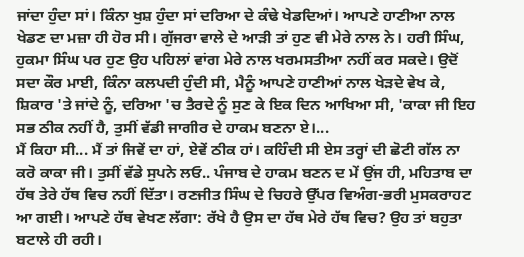ਜਾਂਦਾ ਹੁੰਦਾ ਸਾਂ। ਕਿੰਨਾ ਖੁਸ਼ ਹੁੰਦਾ ਸਾਂ ਦਰਿਆ ਦੇ ਕੰਢੇ ਖੇਡਦਿਆਂ। ਆਪਣੇ ਹਾਣੀਆ ਨਾਲ ਖੇਡਣ ਦਾ ਮਜ਼ਾ ਹੀ ਹੋਰ ਸੀ। ਗੁੱਜਰਾ ਵਾਲੇ ਦੇ ਆੜੀ ਤਾਂ ਹੁਣ ਵੀ ਮੇਰੇ ਨਾਲ ਨੇ। ਹਰੀ ਸਿੰਘ, ਹੁਕਮਾ ਸਿੰਘ ਪਰ ਹੁਣ ਉਹ ਪਹਿਲਾਂ ਵਾਂਗ ਮੇਰੇ ਨਾਲ ਖਰਮਸਤੀਆ ਨਹੀਂ ਕਰ ਸਕਦੇ। ਉਦੋਂ ਸਦਾ ਕੌਰ ਮਾਈ, ਕਿੰਨਾ ਕਲਪਦੀ ਹੁੰਦੀ ਸੀ, ਮੈਨੂੰ ਆਪਣੇ ਹਾਣੀਆਂ ਨਾਲ ਖੇੜਦੇ ਵੇਖ ਕੇ, ਸ਼ਿਕਾਰ 'ਤੇ ਜਾਂਦੇ ਨੂੰ, ਦਰਿਆ 'ਚ ਤੈਰਦੇ ਨੂੰ ਸੁਣ ਕੇ ਇਕ ਦਿਨ ਆਖਿਆ ਸੀ, 'ਕਾਕਾ ਜੀ ਇਹ ਸਭ ਠੀਕ ਨਹੀਂ ਹੈ, ਤੁਸੀਂ ਵੱਡੀ ਜਾਗੀਰ ਦੇ ਹਾਕਮ ਬਣਨਾ ਏ।...
ਮੈਂ ਕਿਹਾ ਸੀ... ਮੈਂ ਤਾਂ ਜਿਵੇਂ ਦਾ ਹਾਂ, ਏਵੇਂ ਠੀਕ ਹਾਂ। ਕਹਿੰਦੀ ਸੀ ਏਸ ਤਰ੍ਹਾਂ ਦੀ ਛੋਟੀ ਗੱਲ ਨਾ ਕਰੋ ਕਾਕਾ ਜੀ। ਤੁਸੀਂ ਵੱਡੇ ਸੁਪਨੇ ਲਓ.. ਪੰਜਾਬ ਦੇ ਹਾਕਮ ਬਣਨ ਦ ਮੇਂ ਉਂਜ ਹੀ, ਮਹਿਤਾਬ ਦਾ ਹੱਥ ਤੇਰੇ ਹੱਥ ਵਿਚ ਨਹੀਂ ਦਿੱਤਾ। ਰਣਜੀਤ ਸਿੰਘ ਦੇ ਚਿਹਰੇ ਉੱਪਰ ਵਿਅੰਗ-ਭਰੀ ਮੁਸਕਰਾਹਟ ਆ ਗਈ। ਆਪਣੇ ਹੱਥ ਵੇਖਣ ਲੱਗਾ: ਰੱਖੇ ਹੈ ਉਸ ਦਾ ਹੱਥ ਮੇਰੇ ਹੱਥ ਵਿਚ? ਉਹ ਤਾਂ ਬਹੁਤਾ ਬਟਾਲੇ ਹੀ ਰਹੀ।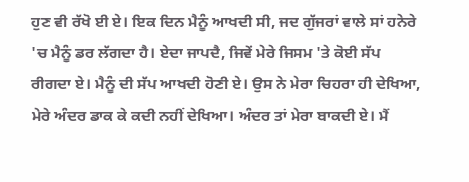ਹੁਣ ਵੀ ਰੱਖੋ ਈ ਏ। ਇਕ ਦਿਨ ਮੈਨੂੰ ਆਖਦੀ ਸੀ, ਜਦ ਗੁੱਜਰਾਂ ਵਾਲੇ ਸਾਂ ਹਨੇਰੇ 'ਚ ਮੈਨੂੰ ਡਰ ਲੱਗਦਾ ਹੈ। ਏਦਾ ਜਾਪਦੈ, ਜਿਵੇਂ ਮੇਰੇ ਜਿਸਮ 'ਤੇ ਕੋਈ ਸੱਪ ਰੀਗਦਾ ਏ। ਮੈਨੂੰ ਦੀ ਸੱਪ ਆਖਦੀ ਹੋਣੀ ਏ। ਉਸ ਨੇ ਮੇਰਾ ਚਿਹਰਾ ਹੀ ਦੇਖਿਆ, ਮੇਰੇ ਅੰਦਰ ਡਾਕ ਕੇ ਕਦੀ ਨਹੀਂ ਦੇਖਿਆ। ਅੰਦਰ ਤਾਂ ਮੇਰਾ ਬਾਕਦੀ ਏ। ਮੈਂ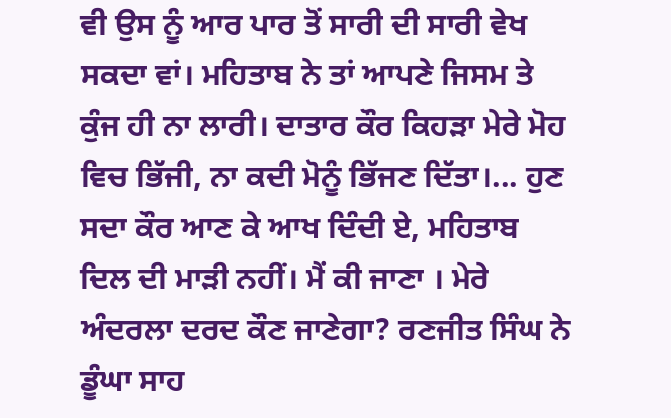ਵੀ ਉਸ ਨੂੰ ਆਰ ਪਾਰ ਤੋਂ ਸਾਰੀ ਦੀ ਸਾਰੀ ਵੇਖ ਸਕਦਾ ਵਾਂ। ਮਹਿਤਾਬ ਨੇ ਤਾਂ ਆਪਣੇ ਜਿਸਮ ਤੇ ਕੁੰਜ ਹੀ ਨਾ ਲਾਰੀ। ਦਾਤਾਰ ਕੌਰ ਕਿਹੜਾ ਮੇਰੇ ਮੋਹ ਵਿਚ ਭਿੱਜੀ, ਨਾ ਕਦੀ ਮੋਨੂੰ ਭਿੱਜਣ ਦਿੱਤਾ।... ਹੁਣ ਸਦਾ ਕੌਰ ਆਣ ਕੇ ਆਖ ਦਿੰਦੀ ਏ, ਮਹਿਤਾਬ ਦਿਲ ਦੀ ਮਾੜੀ ਨਹੀਂ। ਮੈਂ ਕੀ ਜਾਣਾ । ਮੇਰੇ ਅੰਦਰਲਾ ਦਰਦ ਕੌਣ ਜਾਣੇਗਾ? ਰਣਜੀਤ ਸਿੰਘ ਨੇ ਡੂੰਘਾ ਸਾਹ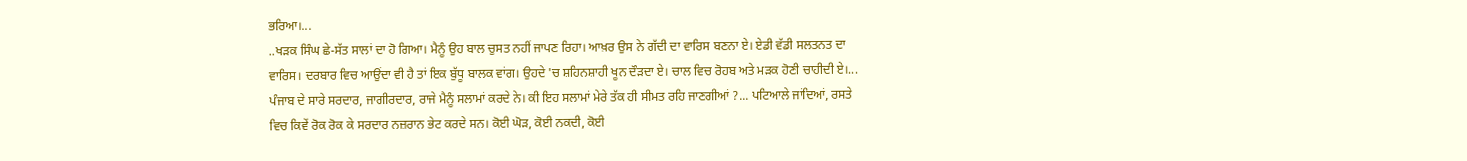ਭਰਿਆ।...
..ਖੜਕ ਸਿੰਘ ਛੇ-ਸੱਤ ਸਾਲਾਂ ਦਾ ਹੋ ਗਿਆ। ਮੈਨੂੰ ਉਹ ਬਾਲ ਚੁਸਤ ਨਹੀਂ ਜਾਪਣ ਰਿਹਾ। ਆਖ਼ਰ ਉਸ ਨੇ ਗੱਦੀ ਦਾ ਵਾਰਿਸ ਬਣਨਾ ਏ। ਏਡੀ ਵੱਡੀ ਸਲਤਨਤ ਦਾ ਵਾਰਿਸ। ਦਰਬਾਰ ਵਿਚ ਆਉਂਦਾ ਵੀ ਹੈ ਤਾਂ ਇਕ ਬੁੱਧੂ ਬਾਲਕ ਵਾਂਗ। ਉਹਦੇ 'ਚ ਸ਼ਹਿਨਸ਼ਾਹੀ ਖੂਨ ਦੌੜਦਾ ਏ। ਚਾਲ ਵਿਚ ਰੋਹਬ ਅਤੇ ਮੜਕ ਹੋਣੀ ਚਾਹੀਦੀ ਏ।... ਪੰਜਾਬ ਦੇ ਸਾਰੇ ਸਰਦਾਰ, ਜਾਗੀਰਦਾਰ, ਰਾਜੇ ਮੈਨੂੰ ਸਲਾਮਾਂ ਕਰਦੇ ਨੇ। ਕੀ ਇਹ ਸਲਾਮਾਂ ਮੇਰੇ ਤੱਕ ਹੀ ਸੀਮਤ ਰਹਿ ਜਾਣਗੀਆਂ ?... ਪਟਿਆਲੇ ਜਾਂਦਿਆਂ, ਰਸਤੇ ਵਿਚ ਕਿਵੇਂ ਰੋਕ ਰੋਕ ਕੇ ਸਰਦਾਰ ਨਜ਼ਰਾਨ ਭੇਟ ਕਰਦੇ ਸਨ। ਕੋਈ ਘੋੜ, ਕੋਈ ਨਕਦੀ, ਕੋਈ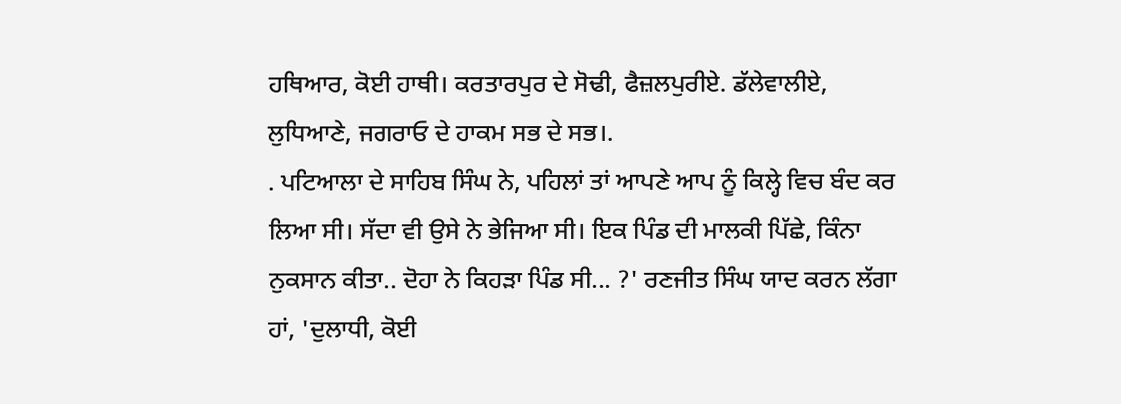ਹਥਿਆਰ, ਕੋਈ ਹਾਥੀ। ਕਰਤਾਰਪੁਰ ਦੇ ਸੋਢੀ, ਫੈਜ਼ਲਪੁਰੀਏ. ਡੱਲੇਵਾਲੀਏ, ਲੁਧਿਆਣੇ, ਜਗਰਾਓ ਦੇ ਹਾਕਮ ਸਭ ਦੇ ਸਭ।.
. ਪਟਿਆਲਾ ਦੇ ਸਾਹਿਬ ਸਿੰਘ ਨੇ, ਪਹਿਲਾਂ ਤਾਂ ਆਪਣੇ ਆਪ ਨੂੰ ਕਿਲ੍ਹੇ ਵਿਚ ਬੰਦ ਕਰ ਲਿਆ ਸੀ। ਸੱਦਾ ਵੀ ਉਸੇ ਨੇ ਭੇਜਿਆ ਸੀ। ਇਕ ਪਿੰਡ ਦੀ ਮਾਲਕੀ ਪਿੱਛੇ, ਕਿੰਨਾ ਨੁਕਸਾਨ ਕੀਤਾ.. ਦੋਹਾ ਨੇ ਕਿਹੜਾ ਪਿੰਡ ਸੀ... ?' ਰਣਜੀਤ ਸਿੰਘ ਯਾਦ ਕਰਨ ਲੱਗਾ ਹਾਂ, 'ਦੁਲਾਧੀ, ਕੋਈ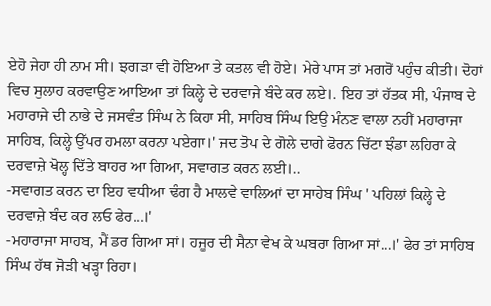ਏਹੋ ਜੇਹਾ ਹੀ ਨਾਮ ਸੀ। ਝਗੜਾ ਵੀ ਹੋਇਆ ਤੇ ਕਤਲ ਵੀ ਹੋਏ। ਮੇਰੇ ਪਾਸ ਤਾਂ ਮਗਰੋਂ ਪਹੁੰਚ ਕੀਤੀ। ਦੋਹਾਂ ਵਿਚ ਸੁਲਾਹ ਕਰਵਾਉਣ ਆਇਆ ਤਾਂ ਕਿਲ੍ਹੇ ਦੇ ਦਰਵਾਜੇ ਬੰਦੇ ਕਰ ਲਏ।. ਇਹ ਤਾਂ ਹੱਤਕ ਸੀ, ਪੰਜਾਬ ਦੇ ਮਹਾਰਾਜੇ ਦੀ ਨਾਭੇ ਦੇ ਜਸਵੰਤ ਸਿੰਘ ਨੇ ਕਿਹਾ ਸੀ, ਸਾਹਿਬ ਸਿੰਘ ਇਉ ਮੰਨਣ ਵਾਲਾ ਨਹੀਂ ਮਹਾਰਾਜਾ ਸਾਹਿਬ, ਕਿਲ੍ਹੇ ਉੱਪਰ ਹਮਲਾ ਕਰਨਾ ਪਏਗਾ।' ਜਦ ਤੋਪ ਦੇ ਗੋਲੇ ਦਾਗੇ ਫੋਰਨ ਚਿੱਟਾ ਝੰਡਾ ਲਹਿਰਾ ਕੇ ਦਰਵਾਜ਼ੇ ਖੋਲ੍ਹ ਦਿੱਤੇ ਬਾਹਰ ਆ ਗਿਆ, ਸਵਾਗਤ ਕਰਨ ਲਈ।..
-ਸਵਾਗਤ ਕਰਨ ਦਾ ਇਹ ਵਧੀਆ ਢੰਗ ਹੈ ਮਾਲਵੇ ਵਾਲਿਆਂ ਦਾ ਸਾਹੇਬ ਸਿੰਘ ' ਪਹਿਲਾਂ ਕਿਲ੍ਹੇ ਦੇ ਦਰਵਾਜ਼ੇ ਬੰਦ ਕਰ ਲਓ ਫੇਰ...।'
-ਮਹਾਰਾਜਾ ਸਾਹਬ, ਮੈਂ ਡਰ ਗਿਆ ਸਾਂ। ਹਜੂਰ ਦੀ ਸੈਨਾ ਵੇਖ ਕੇ ਘਬਰਾ ਗਿਆ ਸਾਂ...।' ਫੇਰ ਤਾਂ ਸਾਹਿਬ ਸਿੰਘ ਹੱਥ ਜੋੜੀ ਖੜ੍ਹਾ ਰਿਹਾ।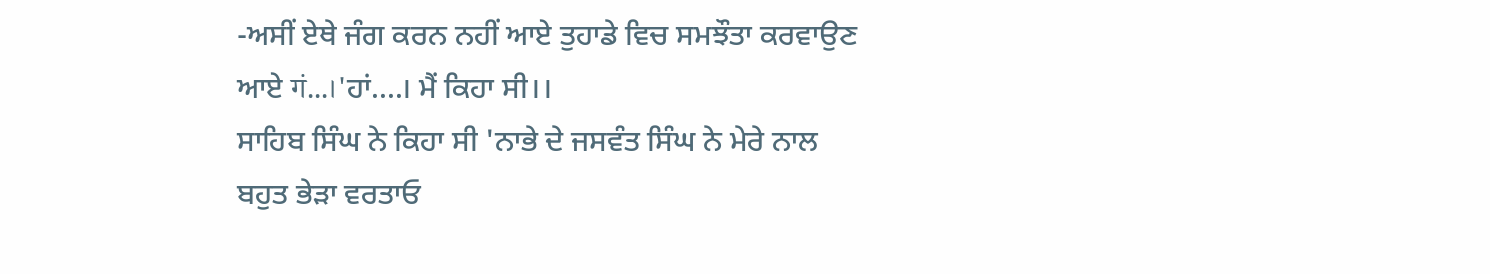-ਅਸੀਂ ਏਥੇ ਜੰਗ ਕਰਨ ਨਹੀਂ ਆਏ ਤੁਹਾਡੇ ਵਿਚ ਸਮਝੌਤਾ ਕਰਵਾਉਣ ਆਏ गं...।'ਹਾਂ....। ਮੈਂ ਕਿਹਾ ਸੀ।।
ਸਾਹਿਬ ਸਿੰਘ ਨੇ ਕਿਹਾ ਸੀ 'ਨਾਭੇ ਦੇ ਜਸਵੰਤ ਸਿੰਘ ਨੇ ਮੇਰੇ ਨਾਲ ਬਹੁਤ ਭੇੜਾ ਵਰਤਾਓ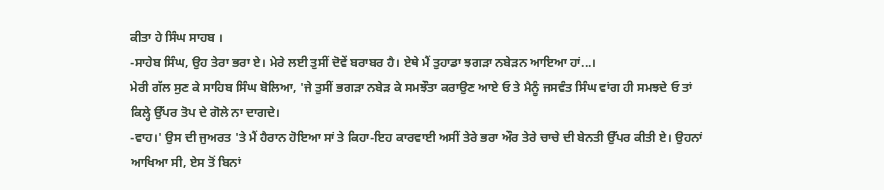ਕੀਤਾ ਹੇ ਸਿੰਘ ਸਾਹਬ ।
-ਸਾਹੇਬ ਸਿੰਘ, ਉਹ ਤੇਰਾ ਭਰਾ ਏ। ਮੇਰੇ ਲਈ ਤੁਸੀਂ ਦੋਵੇਂ ਬਰਾਬਰ ਹੈ। ਏਥੇ ਮੈਂ ਤੁਹਾਡਾ ਝਗੜਾ ਨਬੇੜਨ ਆਇਆ ਹਾਂ...।
ਮੇਰੀ ਗੱਲ ਸੁਣ ਕੇ ਸਾਹਿਬ ਸਿੰਘ ਬੋਲਿਆ, 'ਜੇ ਤੁਸੀਂ ਭਗੜਾ ਨਬੇੜ ਕੇ ਸਮਝੌਤਾ ਕਰਾਉਣ ਆਏ ਓ ਤੇ ਮੈਨੂੰ ਜਸਵੰਤ ਸਿੰਘ ਵਾਂਗ ਹੀ ਸਮਝਦੇ ਓ ਤਾਂ ਕਿਲ੍ਹੇ ਉੱਪਰ ਤੋਪ ਦੇ ਗੋਲੇ ਨਾ ਦਾਗਦੇ।
-ਵਾਹ।' ਉਸ ਦੀ ਜੁਅਰਤ 'ਤੇ ਮੈਂ ਹੈਰਾਨ ਹੋਇਆ ਸਾਂ ਤੇ ਕਿਹਾ-ਇਹ ਕਾਰਵਾਈ ਅਸੀਂ ਤੇਰੇ ਭਰਾ ਔਰ ਤੇਰੇ ਚਾਚੇ ਦੀ ਬੇਨਤੀ ਉੱਪਰ ਕੀਤੀ ਏ। ਉਹਨਾਂ ਆਖਿਆ ਸੀ, ਏਸ ਤੋਂ ਬਿਨਾਂ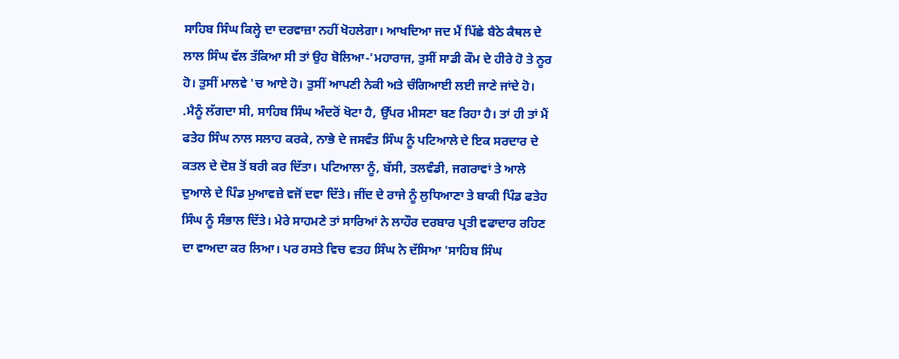ਸਾਹਿਬ ਸਿੰਘ ਕਿਲ੍ਹੇ ਦਾ ਦਰਵਾਜ਼ਾ ਨਹੀਂ ਖੋਹਲੇਗਾ। ਆਖਦਿਆ ਜਦ ਮੈਂ ਪਿੱਛੇ ਬੈਠੇ ਕੈਥਲ ਦੇ ਲਾਲ ਸਿੰਘ ਵੱਲ ਤੱਕਿਆ ਸੀ ਤਾਂ ਉਹ ਬੋਲਿਆ-'ਮਹਾਰਾਜ, ਤੁਸੀਂ ਸਾਡੀ ਕੌਮ ਦੇ ਹੀਰੇ ਹੋ ਤੇ ਨੂਰ ਹੋ। ਤੁਸੀਂ ਮਾਲਵੇ 'ਚ ਆਏ ਹੋ। ਤੁਸੀਂ ਆਪਣੀ ਨੇਕੀ ਅਤੇ ਚੰਗਿਆਈ ਲਈ ਜਾਣੇ ਜਾਂਦੇ ਹੋ।
.ਮੈਨੂੰ ਲੱਗਦਾ ਸੀ, ਸਾਹਿਬ ਸਿੰਘ ਅੰਦਰੋਂ ਖੋਟਾ ਹੈ, ਉੱਪਰ ਮੀਸਣਾ ਬਣ ਰਿਹਾ ਹੈ। ਤਾਂ ਹੀ ਤਾਂ ਮੈਂ ਫਤੇਹ ਸਿੰਘ ਨਾਲ ਸਲਾਹ ਕਰਕੇ, ਨਾਭੇ ਦੇ ਜਸਵੰਤ ਸਿੰਘ ਨੂੰ ਪਟਿਆਲੇ ਦੇ ਇਕ ਸਰਦਾਰ ਦੇ ਕਤਲ ਦੇ ਦੋਸ਼ ਤੋਂ ਬਰੀ ਕਰ ਦਿੱਤਾ। ਪਟਿਆਲਾ ਨੂੰ, ਬੱਸੀ, ਤਲਵੰਡੀ, ਜਗਰਾਵਾਂ ਤੇ ਆਲੇ ਦੁਆਲੇ ਦੇ ਪਿੰਡ ਮੁਆਵਜ਼ੇ ਵਜੋਂ ਦਵਾ ਦਿੱਤੇ। ਜੀਂਦ ਦੇ ਰਾਜੇ ਨੂੰ ਲੁਧਿਆਣਾ ਤੇ ਬਾਕੀ ਪਿੰਡ ਫਤੇਹ ਸਿੰਘ ਨੂੰ ਸੰਭਾਲ ਦਿੱਤੇ। ਮੇਰੇ ਸਾਹਮਣੇ ਤਾਂ ਸਾਰਿਆਂ ਨੇ ਲਾਹੌਰ ਦਰਬਾਰ ਪ੍ਰਤੀ ਵਫਾਦਾਰ ਰਹਿਣ ਦਾ ਵਾਅਦਾ ਕਰ ਲਿਆ। ਪਰ ਰਸਤੇ ਵਿਚ ਵਤਹ ਸਿੰਘ ਨੇ ਦੱਸਿਆ 'ਸਾਹਿਬ ਸਿੰਘ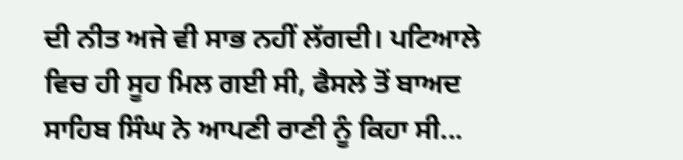ਦੀ ਨੀਤ ਅਜੇ ਵੀ ਸਾਭ ਨਹੀਂ ਲੱਗਦੀ। ਪਟਿਆਲੇ ਵਿਚ ਹੀ ਸੂਹ ਮਿਲ ਗਈ ਸੀ, ਫੈਸਲੇ ਤੋਂ ਬਾਅਦ ਸਾਹਿਬ ਸਿੰਘ ਨੇ ਆਪਣੀ ਰਾਣੀ ਨੂੰ ਕਿਹਾ ਸੀ...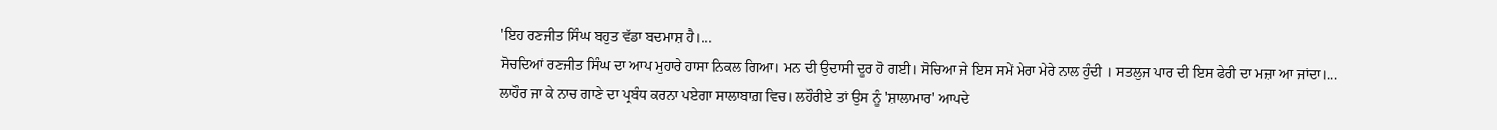'ਇਹ ਰਣਜੀਤ ਸਿੰਘ ਬਹੁਤ ਵੱਡਾ ਬਦਮਾਸ਼ ਹੈ।...
ਸੋਚਦਿਆਂ ਰਣਜੀਤ ਸਿੰਘ ਦਾ ਆਪ ਮੁਹਾਰੇ ਹਾਸਾ ਨਿਕਲ ਗਿਆ। ਮਨ ਦੀ ਉਦਾਸੀ ਦੂਰ ਹੋ ਗਈ। ਸੋਚਿਆ ਜੇ ਇਸ ਸਮੇਂ ਮੇਰਾ ਮੇਰੇ ਨਾਲ ਹੁੰਦੀ । ਸਤਲੁਜ ਪਾਰ ਦੀ ਇਸ ਫੇਰੀ ਦਾ ਮਜ਼ਾ ਆ ਜਾਂਦਾ।...
ਲਾਹੌਰ ਜਾ ਕੇ ਨਾਚ ਗਾਣੇ ਦਾ ਪ੍ਰਬੰਧ ਕਰਨਾ ਪਏਗਾ ਸਾਲਾਬਾਗ਼ ਵਿਚ। ਲਹੌਰੀਏ ਤਾਂ ਉਸ ਨੂੰ 'ਸ਼ਾਲਾਮਾਰ' ਆਪਦੇ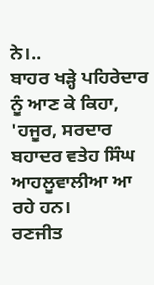ਨੇ।..
ਬਾਹਰ ਖੜ੍ਹੇ ਪਹਿਰੇਦਾਰ ਨੂੰ ਆਣ ਕੇ ਕਿਹਾ, 'ਹਜੂਰ, ਸਰਦਾਰ ਬਹਾਦਰ ਵਤੇਹ ਸਿੰਘ ਆਹਲੂਵਾਲੀਆ ਆ ਰਹੇ ਹਨ।
ਰਣਜੀਤ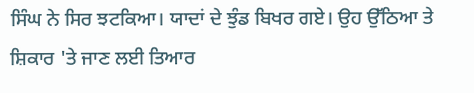ਸਿੰਘ ਨੇ ਸਿਰ ਝਟਕਿਆ। ਯਾਦਾਂ ਦੇ ਝੁੰਡ ਬਿਖਰ ਗਏ। ਉਹ ਉੱਠਿਆ ਤੇ ਸ਼ਿਕਾਰ 'ਤੇ ਜਾਣ ਲਈ ਤਿਆਰ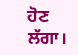ਹੋਣ ਲੱਗਾ।